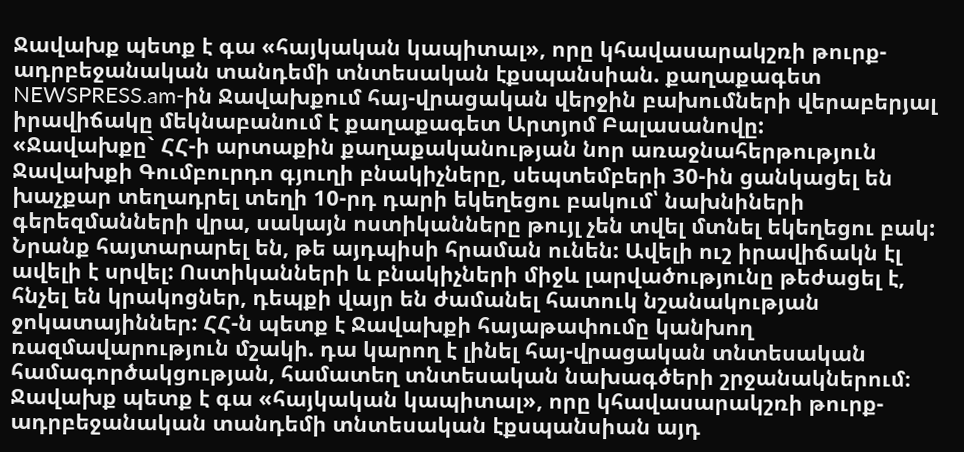Ջավախք պետք է գա «հայկական կապիտալ», որը կհավասարակշռի թուրք-ադրբեջանական տանդեմի տնտեսական էքսպանսիան. քաղաքագետ
NEWSPRESS.am-ին Ջավախքում հայ-վրացական վերջին բախումների վերաբերյալ իրավիճակը մեկնաբանում է քաղաքագետ Արտյոմ Բալասանովը:
«Ջավախքը` ՀՀ-ի արտաքին քաղաքականության նոր առաջնահերթություն Ջավախքի Գումբուրդո գյուղի բնակիչները, սեպտեմբերի 30-ին ցանկացել են խաչքար տեղադրել տեղի 10-րդ դարի եկեղեցու բակում՝ նախնիների գերեզմանների վրա, սակայն ոստիկանները թույլ չեն տվել մտնել եկեղեցու բակ: Նրանք հայտարարել են, թե այդպիսի հրաման ունեն: Ավելի ուշ իրավիճակն էլ ավելի է սրվել: Ոստիկանների և բնակիչների միջև լարվածությունը թեժացել է, հնչել են կրակոցներ, դեպքի վայր են ժամանել հատուկ նշանակության ջոկատայիններ: ՀՀ-ն պետք է Ջավախքի հայաթափումը կանխող ռազմավարություն մշակի. դա կարող է լինել հայ-վրացական տնտեսական համագործակցության, համատեղ տնտեսական նախագծերի շրջանակներում։
Ջավախք պետք է գա «հայկական կապիտալ», որը կհավասարակշռի թուրք-ադրբեջանական տանդեմի տնտեսական էքսպանսիան այդ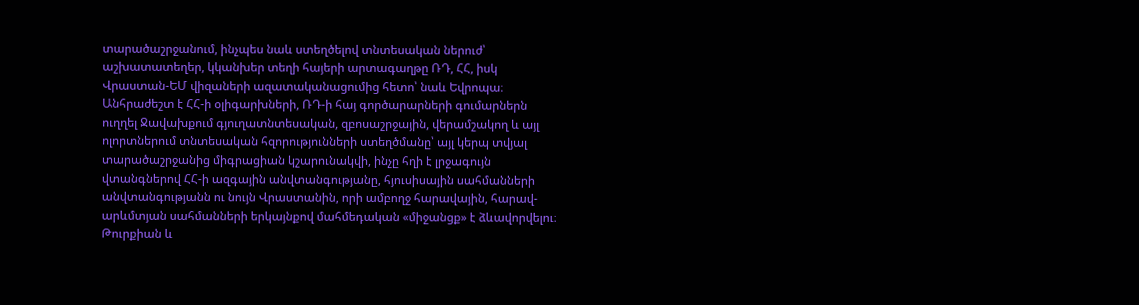տարածաշրջանում, ինչպես նաև ստեղծելով տնտեսական ներուժ՝ աշխատատեղեր, կկանխեր տեղի հայերի արտագաղթը ՌԴ, ՀՀ, իսկ Վրաստան-ԵՄ վիզաների ազատականացումից հետո՝ նաև Եվրոպա։
Անհրաժեշտ է ՀՀ-ի օլիգարխների, ՌԴ-ի հայ գործարարների գումարներն ուղղել Ջավախքում գյուղատնտեսական, զբոսաշրջային, վերամշակող և այլ ոլորտներում տնտեսական հզորությունների ստեղծմանը՝ այլ կերպ տվյալ տարածաշրջանից միգրացիան կշարունակվի, ինչը հղի է լրջագույն վտանգներով ՀՀ-ի ազգային անվտանգությանը, հյուսիսային սահմանների անվտանգությանն ու նույն Վրաստանին, որի ամբողջ հարավային, հարավ-արևմտյան սահմանների երկայնքով մահմեդական «միջանցք» է ձևավորվելու։ Թուրքիան և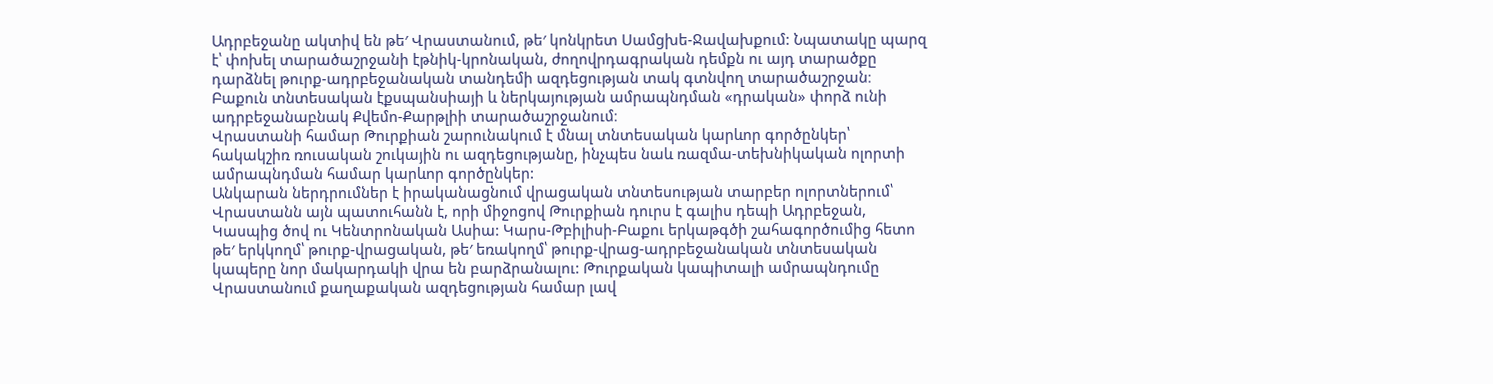Ադրբեջանը ակտիվ են թե′ Վրաստանում, թե′ կոնկրետ Սամցխե-Ջավախքում: Նպատակը պարզ է՝ փոխել տարածաշրջանի էթնիկ-կրոնական, ժողովրդագրական դեմքն ու այդ տարածքը դարձնել թուրք-ադրբեջանական տանդեմի ազդեցության տակ գտնվող տարածաշրջան։ Բաքուն տնտեսական էքսպանսիայի և ներկայության ամրապնդման «դրական» փորձ ունի ադրբեջանաբնակ Քվեմո-Քարթլիի տարածաշրջանում։
Վրաստանի համար Թուրքիան շարունակում է մնալ տնտեսական կարևոր գործընկեր՝ հակակշիռ ռուսական շուկային ու ազդեցությանը, ինչպես նաև ռազմա-տեխնիկական ոլորտի ամրապնդման համար կարևոր գործընկեր:
Անկարան ներդրումներ է իրականացնում վրացական տնտեսության տարբեր ոլորտներում՝ Վրաստանն այն պատուհանն է, որի միջոցով Թուրքիան դուրս է գալիս դեպի Ադրբեջան, Կասպից ծով ու Կենտրոնական Ասիա: Կարս-Թբիլիսի-Բաքու երկաթգծի շահագործումից հետո թե′ երկկողմ՝ թուրք-վրացական, թե′ եռակողմ՝ թուրք-վրաց-ադրբեջանական տնտեսական կապերը նոր մակարդակի վրա են բարձրանալու: Թուրքական կապիտալի ամրապնդումը Վրաստանում քաղաքական ազդեցության համար լավ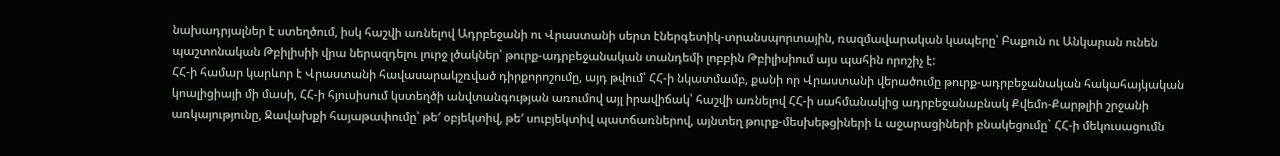նախադրյալներ է ստեղծում, իսկ հաշվի առնելով Ադրբեջանի ու Վրաստանի սերտ էներգետիկ-տրանսպորտային, ռազմավարական կապերը՝ Բաքուն ու Անկարան ունեն պաշտոնական Թբիլիսիի վրա ներազդելու լուրջ լծակներ՝ թուրք-ադրբեջանական տանդեմի լոբբին Թբիլիսիում այս պահին որոշիչ է:
ՀՀ-ի համար կարևոր է Վրաստանի հավասարակշռված դիրքորոշումը, այդ թվում՝ ՀՀ-ի նկատմամբ, քանի որ Վրաստանի վերածումը թուրք-ադրբեջանական հակահայկական կոալիցիայի մի մասի, ՀՀ-ի հյուսիսում կստեղծի անվտանգության առումով այլ իրավիճակ՝ հաշվի առնելով ՀՀ-ի սահմանակից ադրբեջանաբնակ Քվեմո-Քարթլիի շրջանի առկայությունը, Ջավախքի հայաթափումը՝ թե′ օբյեկտիվ, թե′ սուբյեկտիվ պատճառներով, այնտեղ թուրք-մեսխեթցիների և աջարացիների բնակեցումը` ՀՀ-ի մեկուսացումն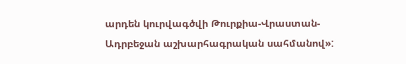արդեն կուրվագծվի Թուրքիա-Վրաստան-Ադրբեջան աշխարհագրական սահմանով»: